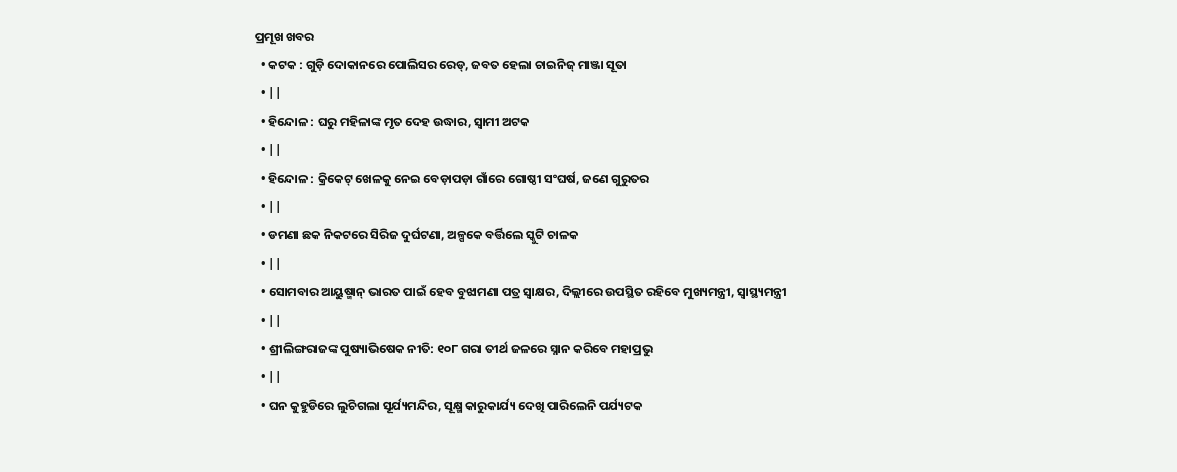ପ୍ରମୂଖ ଖବର
  • କଟକ : ଗୁଡ଼ି ଦୋକାନରେ ପୋଲିସର ରେଡ୍‌, ଜବତ ହେଲା ଚାଇନିଜ୍‌ ମାଞ୍ଜା ସୂତା
  • ||
  • ହିନ୍ଦୋଳ : ଘରୁ ମହିଳାଙ୍କ ମୃତ ଦେହ ଉଦ୍ଧାର, ସ୍ୱାମୀ ଅଟକ
  • ||
  • ହିନ୍ଦୋଳ : କ୍ରିକେଟ୍‌ ଖେଳକୁ ନେଇ ବେଡ଼ାପଡ଼ା ଗାଁରେ ଗୋଷ୍ଠୀ ସଂଘର୍ଷ, ଜଣେ ଗୁରୁତର
  • ||
  • ଡମଣା ଛକ ନିକଟରେ ସିରିଜ ଦୁର୍ଘଟଣା, ଅଳ୍ପକେ ବର୍ତ୍ତିଲେ ସ୍କୁଟି ଚାଳକ
  • ||
  • ସୋମବାର ଆୟୁଷ୍ମାନ୍‌ ଭାରତ ପାଇଁ ହେବ ବୁଝାମଣା ପତ୍ର ସ୍ୱାକ୍ଷର, ଦିଲ୍ଲୀରେ ଉପସ୍ଥିତ ରହିବେ ମୁଖ୍ୟମନ୍ତ୍ରୀ, ସ୍ୱାସ୍ଥ୍ୟମନ୍ତ୍ରୀ
  • ||
  • ଶ୍ରୀଲିଙ୍ଗରାଜଙ୍କ ପୁଷ୍ୟାଭିଷେକ ନୀତି: ୧୦୮ ଗରା ତୀର୍ଥ ଜଳରେ ସ୍ନାନ କରିବେ ମହାପ୍ରଭୁ
  • ||
  • ଘନ କୁହୁଡିରେ ଲୁଚିଗଲା ସୂର୍ଯ୍ୟମନ୍ଦିର, ସୂକ୍ଷ୍ମ କାରୁକାର୍ଯ୍ୟ ଦେଖି ପାରିଲେନି ପର୍ଯ୍ୟଟକ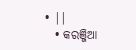• ||
  • କରଞ୍ଜିଆ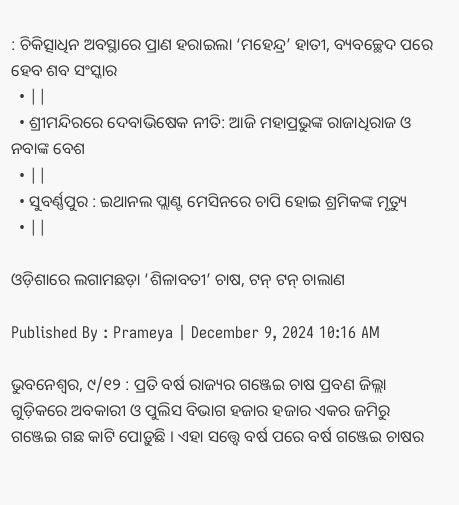: ଚିକିତ୍ସାଧିନ ଅବସ୍ଥାରେ ପ୍ରାଣ ହରାଇଲା ‘ମହେନ୍ଦ୍ର’ ହାତୀ, ବ୍ୟବଚ୍ଛେଦ ପରେ ହେବ ଶବ ସଂସ୍କାର
  • ||
  • ଶ୍ରୀମନ୍ଦିରରେ ଦେବାଭିଷେକ ନୀତି: ଆଜି ମହାପ୍ରଭୁଙ୍କ ରାଜାଧିରାଜ ଓ ନବାଙ୍କ ବେଶ
  • ||
  • ସୁବର୍ଣ୍ଣପୁର : ଇଥାନଲ ପ୍ଲାଣ୍ଟ ମେସିନରେ ଚାପି ହୋଇ ଶ୍ରମିକଙ୍କ ମୃତ୍ୟୁ
  • ||

ଓଡ଼ିଶାରେ ଲଗାମଛଡ଼ା ‘ଶିଳାବତୀ’ ଚାଷ, ଟନ୍‌ ଟନ୍‌ ଚାଲାଣ

Published By : Prameya | December 9, 2024 10:16 AM

ଭୁବନେଶ୍ୱର, ୯/୧୨ : ପ୍ରତି ବର୍ଷ ରାଜ୍ୟର ଗଞ୍ଜେଇ ଚାଷ ପ୍ରବଣ ଜିଲ୍ଲା ଗୁଡ଼ିକରେ ଅବକାରୀ ଓ ପୁଲିସ ବିଭାଗ ହଜାର ହଜାର ଏକର ଜମିରୁ ଗଞ୍ଜେଇ ଗଛ କାଟି ପୋଡ଼ୁଛି । ଏହା ସତ୍ତ୍ଵେ ବର୍ଷ ପରେ ବର୍ଷ ଗଞ୍ଜେଇ ଚାଷର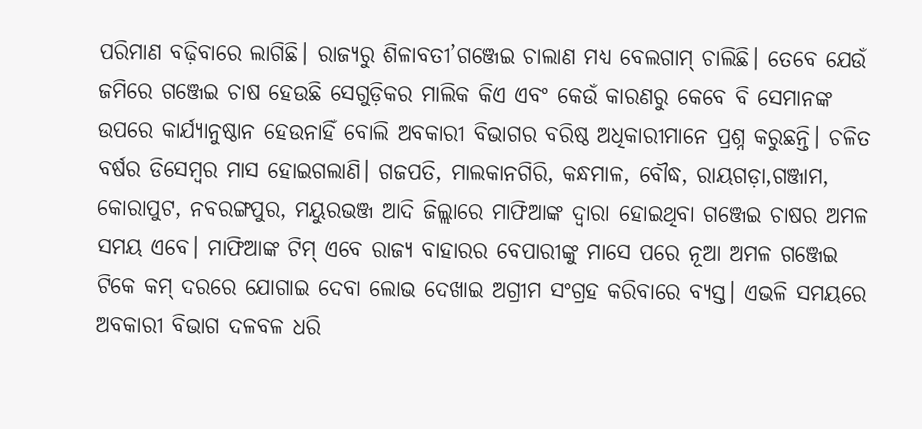ପରିମାଣ ବଢ଼ିବାରେ ଲାଗିଛି। ରାଜ୍ୟରୁ ଶିଳାବତୀ’ଗଞ୍ଜେଇ ଚାଲାଣ ମଧ୍ୟ ବେଲଗାମ୍‌ ଚାଲିଛି। ତେବେ ଯେଉଁ ଜମିରେ ଗଞ୍ଜେଇ ଚାଷ ହେଉଛି ସେଗୁଡ଼ିକର ମାଲିକ କିଏ ଏବଂ କେଉଁ କାରଣରୁ କେବେ ବି ସେମାନଙ୍କ ଉପରେ କାର୍ଯ୍ୟାନୁଷ୍ଠାନ ହେଉନାହିଁ ବୋଲି ଅବକାରୀ ବିଭାଗର ବରିଷ୍ଠ ଅଧିକାରୀମାନେ ପ୍ରଶ୍ନ କରୁଛନ୍ତି। ଚଳିତ ବର୍ଷର ଡିସେମ୍ବର ମାସ ହୋଇଗଲାଣି। ଗଜପତି, ମାଲକାନଗିରି, କନ୍ଧମାଳ, ବୌଦ୍ଧ, ରାୟଗଡ଼ା,ଗଞ୍ଜାମ, କୋରାପୁଟ, ନବରଙ୍ଗପୁର, ମୟୁରଭଞ୍ଜ ଆଦି ଜିଲ୍ଲାରେ ମାଫିଆଙ୍କ ଦ୍ୱାରା ହୋଇଥିବା ଗଞ୍ଜେଇ ଚାଷର ଅମଳ ସମୟ ଏବେ। ମାଫିଆଙ୍କ ଟିମ୍‌ ଏବେ ରାଜ୍ୟ ବାହାରର ବେପାରୀଙ୍କୁ ମାସେ ପରେ ନୂଆ ଅମଳ ଗଞ୍ଜେଇ ଟିକେ କମ୍‌ ଦରରେ ଯୋଗାଇ ଦେବା ଲୋଭ ଦେଖାଇ ଅଗ୍ରୀମ ସଂଗ୍ରହ କରିବାରେ ବ୍ୟସ୍ତ। ଏଭଳି ସମୟରେ ଅବକାରୀ ବିଭାଗ ଦଳବଳ ଧରି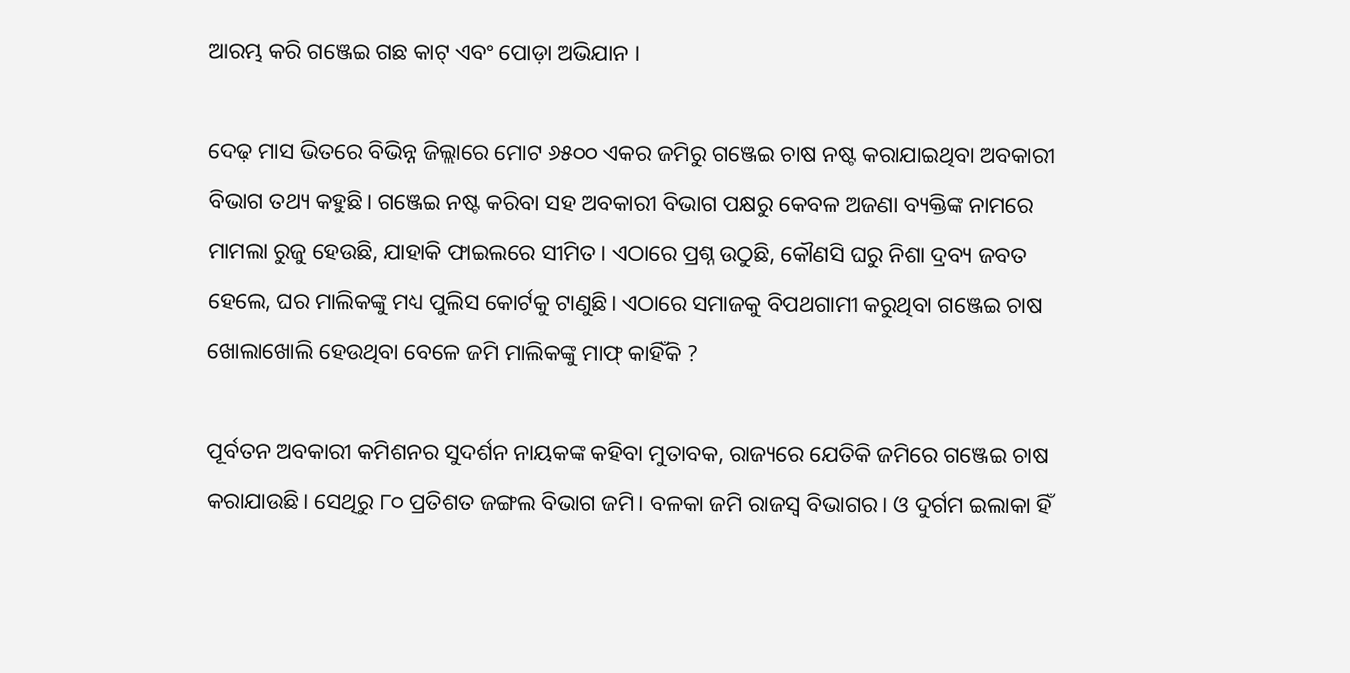ଆରମ୍ଭ କରି ଗଞ୍ଜେଇ ଗଛ କାଟ୍‌ ଏବଂ ପୋଡ଼ା ଅଭିଯାନ ।

ଦେଢ଼ ମାସ ଭିତରେ ବିଭିନ୍ନ ଜିଲ୍ଲାରେ ମୋଟ ୬୫୦୦ ଏକର ଜମିରୁ ଗଞ୍ଜେଇ ଚାଷ ନଷ୍ଟ କରାଯାଇଥିବା ଅବକାରୀ ବିଭାଗ ତଥ୍ୟ କହୁଛି। ଗଞ୍ଜେଇ ନଷ୍ଟ କରିବା ସହ ଅବକାରୀ ବିଭାଗ ପକ୍ଷରୁ କେବଳ ଅଜଣା ବ୍ୟକ୍ତିଙ୍କ ନାମରେ ମାମଲା ରୁଜୁ ହେଉଛି, ଯାହାକି ଫାଇଲରେ ସୀମିତ। ଏଠାରେ ପ୍ରଶ୍ନ ଉଠୁଛି, କୌଣସି ଘରୁ ନିଶା ଦ୍ରବ୍ୟ ଜବତ ହେଲେ, ଘର ମାଲିକଙ୍କୁ ମଧ୍ୟ ପୁଲିସ କୋର୍ଟକୁ ଟାଣୁଛି। ଏଠାରେ ସମାଜକୁ ବିପଥଗାମୀ କରୁଥିବା ଗଞ୍ଜେଇ ଚାଷ ଖୋଲାଖୋଲି ହେଉଥିବା ବେଳେ ଜମି ମାଲିକଙ୍କୁ ମାଫ୍‌ କାହିଁକି ?

ପୂର୍ବତନ ଅବକାରୀ କମିଶନର ସୁଦର୍ଶନ ନାୟକଙ୍କ କହିବା ମୁତାବକ, ରାଜ୍ୟରେ ଯେତିକି ଜମିରେ ଗଞ୍ଜେଇ ଚାଷ କରାଯାଉଛି। ସେଥିରୁ ୮୦ ପ୍ରତିଶତ ଜଙ୍ଗଲ ବିଭାଗ ଜମି। ବଳକା ଜମି ରାଜସ୍ୱ ବିଭାଗର। ଓ ଦୁର୍ଗମ ଇଲାକା ହିଁ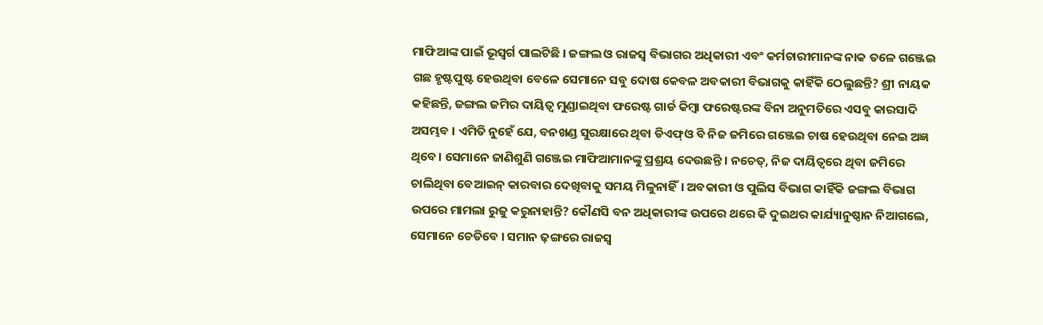ମାଫିଆଙ୍କ ପାଇଁ ଭୂସ୍ୱର୍ଗ ପାଲଟିଛି । ଜଙ୍ଗଲ ଓ ରାଜସ୍ୱ ବିଭାଗର ଅଧିକାରୀ ଏବଂ କର୍ମଚାରୀମାନଙ୍କ ନାକ ତଳେ ଗଞ୍ଜେଇ ଗଛ ହୃଷ୍ଟପୁଷ୍ଟ ହେଉଥିବା ବେଳେ ସେମାନେ ସବୁ ଦୋଷ କେବଳ ଅବକାରୀ ବିଭାଗକୁ କାହିଁକି ଠେଲୁଛନ୍ତି? ଶ୍ରୀ ନାୟକ କହିଛନ୍ତି, ଜଙ୍ଗଲ ଜମିର ଦାୟିତ୍ୱ ମୁଣ୍ଡାଇଥିବା ଫରେଷ୍ଟ ଗାର୍ଡ କିମ୍ବା ଫରେଷ୍ଟରଙ୍କ ବିନା ଅନୁମତିରେ ଏସବୁ କାରସାଦି ଅସମ୍ଭବ । ଏମିତି ନୁହେଁ ଯେ, ବନଖଣ୍ଡ ସୁରକ୍ଷାରେ ଥିବା ଡିଏଫ୍‌ଓ ବି ନିଜ ଜମିରେ ଗଞ୍ଜେଇ ଚାଷ ହେଉଥିବା ନେଇ ଅଜ୍ଞ ଥିବେ। ସେମାନେ ଜାଣିଶୁଣି ଗଞ୍ଜେଇ ମାଫିଆମାନଙ୍କୁ ପ୍ରଶ୍ରୟ ଦେଉଛନ୍ତି । ନଚେତ୍‌, ନିଜ ଦାୟିତ୍ୱରେ ଥିବା ଜମିରେ ଚାଲିଥିବା ବେଆଇନ୍‌ କାରବାର ଦେଖିବାକୁ ସମୟ ମିଳୁନାହିଁ। ଅବକାରୀ ଓ ପୁଲିସ ବିଭାଗ କାହିଁକି ଜଙ୍ଗଲ ବିଭାଗ ଉପରେ ମାମଲା ରୁଜୁ କରୁନାହାନ୍ତି? କୌଣସି ବନ ଅଧିକାରୀଙ୍କ ଉପରେ ଥରେ କି ଦୁଇଥର କାର୍ଯ୍ୟାନୁଷ୍ଠାନ ନିଆଗଲେ, ସେମାନେ ଚେତିବେ । ସମାନ ଢ଼ଙ୍ଗରେ ରାଜସ୍ୱ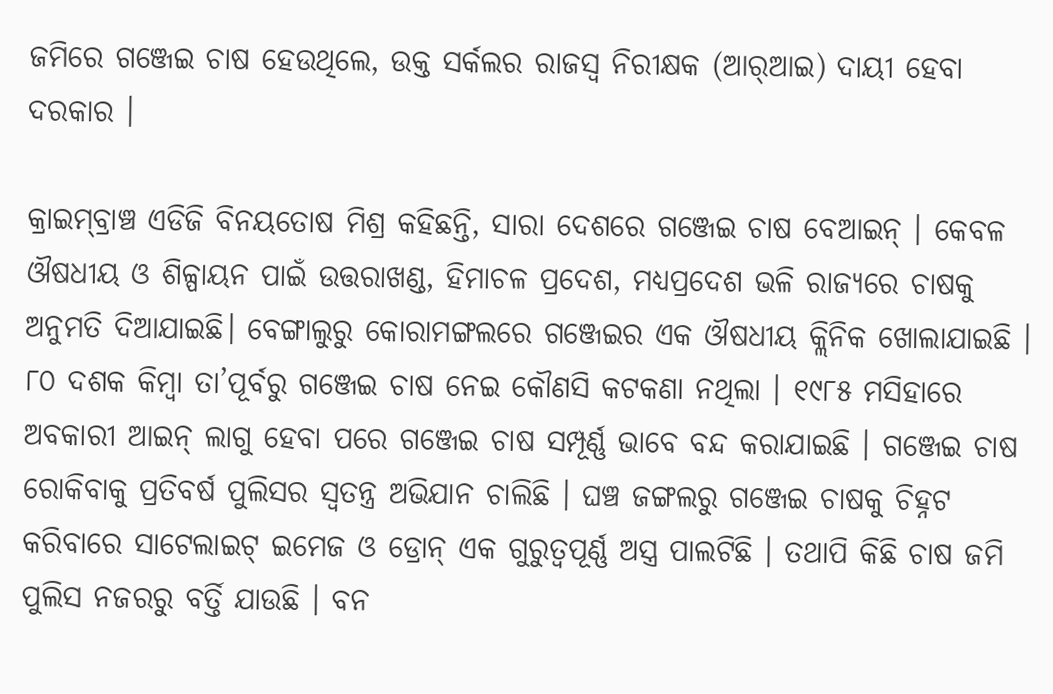ଜମିରେ ଗଞ୍ଜେଇ ଚାଷ ହେଉଥିଲେ, ଉକ୍ତ ସର୍କଲର ରାଜସ୍ୱ ନିରୀକ୍ଷକ (ଆର୍‌ଆଇ) ଦାୟୀ ହେବା ଦରକାର ।

କ୍ରାଇମ୍‌ବ୍ରାଞ୍ଚ ଏଡିଜି ବିନୟତୋଷ ମିଶ୍ର କହିଛନ୍ତି, ସାରା ଦେଶରେ ଗଞ୍ଜେଇ ଚାଷ ବେଆଇନ୍‌ । କେବଳ ଔଷଧୀୟ ଓ ଶିଳ୍ପାୟନ ପାଇଁ ଉତ୍ତରାଖଣ୍ଡ, ହିମାଚଳ ପ୍ରଦେଶ, ମଧ୍ୟପ୍ରଦେଶ ଭଳି ରାଜ୍ୟରେ ଚାଷକୁ ଅନୁମତି ଦିଆଯାଇଛି। ବେଙ୍ଗାଲୁରୁ କୋରାମଙ୍ଗଲରେ ଗଞ୍ଜେଇର ଏକ ଔଷଧୀୟ କ୍ଲିନିକ ଖୋଲାଯାଇଛି । ୮୦ ଦଶକ କିମ୍ବା ତା’ପୂର୍ବରୁ ଗଞ୍ଜେଇ ଚାଷ ନେଇ କୌଣସି କଟକଣା ନଥିଲା । ୧୯୮୫ ମସିହାରେ ଅବକାରୀ ଆଇନ୍‌ ଲାଗୁ ହେବା ପରେ ଗଞ୍ଜେଇ ଚାଷ ସମ୍ପୂର୍ଣ୍ଣ ଭାବେ ବନ୍ଦ କରାଯାଇଛି । ଗଞ୍ଜେଇ ଚାଷ ରୋକିବାକୁ ପ୍ରତିବର୍ଷ ପୁଲିସର ସ୍ୱତନ୍ତ୍ର ଅଭିଯାନ ଚାଲିଛି । ଘଞ୍ଚ ଜଙ୍ଗଲରୁ ଗଞ୍ଜେଇ ଚାଷକୁ ଚିହ୍ନଟ କରିବାରେ ସାଟେଲାଇଟ୍‌ ଇମେଜ ଓ ଡ୍ରୋନ୍‌ ଏକ ଗୁରୁତ୍ୱପୂର୍ଣ୍ଣ ଅସ୍ତ୍ର ପାଲଟିଛି । ତଥାପି କିଛି ଚାଷ ଜମି ପୁଲିସ ନଜରରୁ ବର୍ତ୍ତି ଯାଉଛି । ବନ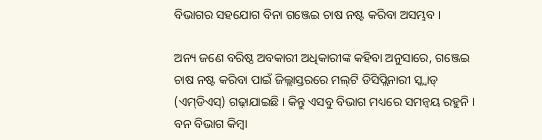ବିଭାଗର ସହଯୋଗ ବିନା ଗଞ୍ଜେଇ ଚାଷ ନଷ୍ଟ କରିବା ଅସମ୍ଭବ ।

ଅନ୍ୟ ଜଣେ ବରିଷ୍ଠ ଅବକାରୀ ଅଧିକାରୀଙ୍କ କହିବା ଅନୁସାରେ, ଗଞ୍ଜେଇ ଚାଷ ନଷ୍ଟ କରିବା ପାଇଁ ଜିଲ୍ଲାସ୍ତରରେ ମଲ୍‌ଟି ଡିସିପ୍ଲିନାରୀ ସ୍କ୍ୱାଡ୍‌ (ଏମ୍‌ଡିଏସ୍‌) ଗଢ଼ାଯାଇଛି । କିନ୍ତୁ ଏସବୁ ବିଭାଗ ମଧ୍ୟରେ ସମନ୍ୱୟ ରହୁନି । ବନ ବିଭାଗ କିମ୍ବା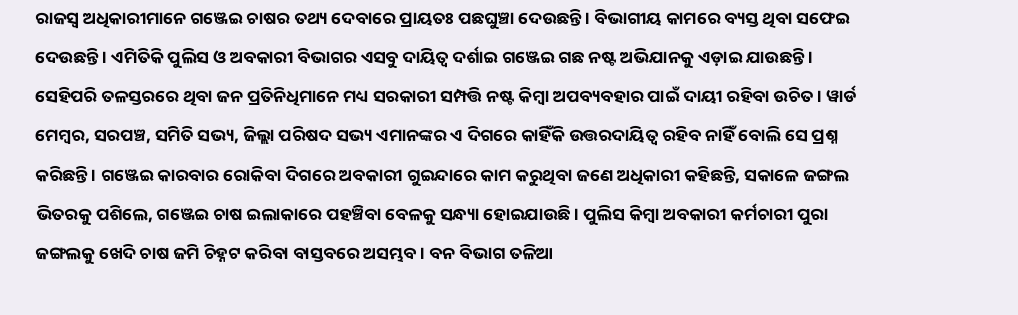ରାଜସ୍ୱ ଅଧିକାରୀମାନେ ଗଞ୍ଜେଇ ଚାଷର ତଥ୍ୟ ଦେବାରେ ପ୍ରାୟତଃ ପଛଘୁଞ୍ଚା ଦେଉଛନ୍ତି । ବିଭାଗୀୟ କାମରେ ବ୍ୟସ୍ତ ଥିବା ସଫେଇ ଦେଉଛନ୍ତି । ଏମିତିକି ପୁଲିସ ଓ ଅବକାରୀ ବିଭାଗର ଏସବୁ ଦାୟିତ୍ୱ ଦର୍ଶାଇ ଗଞ୍ଜେଇ ଗଛ ନଷ୍ଟ ଅଭିଯାନକୁ ଏଡ଼ାଇ ଯାଉଛନ୍ତି । ସେହିପରି ତଳସ୍ତରରେ ଥିବା ଜନ ପ୍ରତିନିଧିମାନେ ମଧ୍ୟ ସରକାରୀ ସମ୍ପତ୍ତି ନଷ୍ଟ କିମ୍ବା ଅପବ୍ୟବହାର ପାଇଁ ଦାୟୀ ରହିବା ଉଚିତ । ୱାର୍ଡ ମେମ୍ବର, ସରପଞ୍ଚ, ସମିତି ସଭ୍ୟ, ଜିଲ୍ଲା ପରିଷଦ ସଭ୍ୟ ଏମାନଙ୍କର ଏ ଦିଗରେ କାହିଁକି ଉତ୍ତରଦାୟିତ୍ୱ ରହିବ ନାହିଁ ବୋଲି ସେ ପ୍ରଶ୍ନ କରିଛନ୍ତି । ଗଞ୍ଜେଇ କାରବାର ରୋକିବା ଦିଗରେ ଅବକାରୀ ଗୁଇନ୍ଦାରେ କାମ କରୁଥିବା ଜଣେ ଅଧିକାରୀ କହିଛନ୍ତି, ସକାଳେ ଜଙ୍ଗଲ ଭିତରକୁ ପଶିଲେ, ଗଞ୍ଜେଇ ଚାଷ ଇଲାକାରେ ପହଞ୍ଚିବା ବେଳକୁ ସନ୍ଧ୍ୟା ହୋଇଯାଉଛି । ପୁଲିସ କିମ୍ବା ଅବକାରୀ କର୍ମଚାରୀ ପୁରା ଜଙ୍ଗଲକୁ ଖେଦି ଚାଷ ଜମି ଚିହ୍ନଟ କରିବା ବାସ୍ତବରେ ଅସମ୍ଭବ । ବନ ବିଭାଗ ତଳିଆ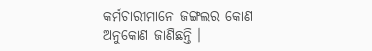କର୍ମଚାରୀମାନେ ଜଙ୍ଗଲର କୋଣ ଅନୁକୋଣ ଜାଣିଛନ୍ତି ।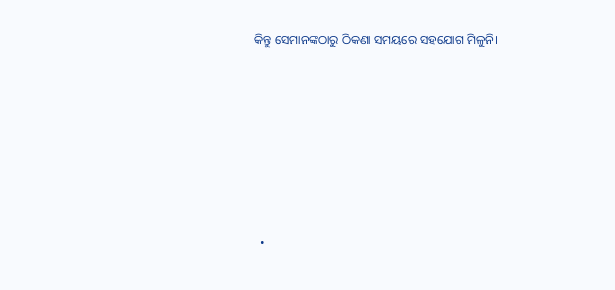କିନ୍ତୁ ସେମାନଙ୍କଠାରୁ ଠିକଣା ସମୟରେ ସହଯୋଗ ମିଳୁନି।







  •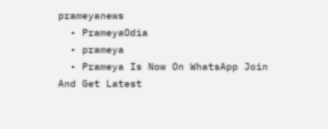prameyanews
  • PrameyaOdia
  • prameya
  • Prameya Is Now On WhatsApp Join And Get Latest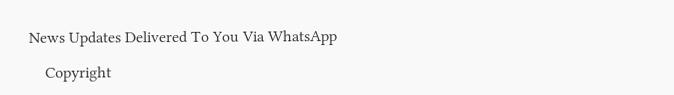News Updates Delivered To You Via WhatsApp

    Copyright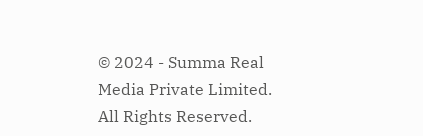© 2024 - Summa Real Media Private Limited. All Rights Reserved.